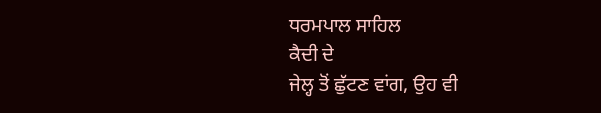ਧਰਮਪਾਲ ਸਾਹਿਲ
ਕੈਦੀ ਦੇ
ਜੇਲ੍ਹ ਤੋਂ ਛੁੱਟਣ ਵਾਂਗ, ਉਹ ਵੀ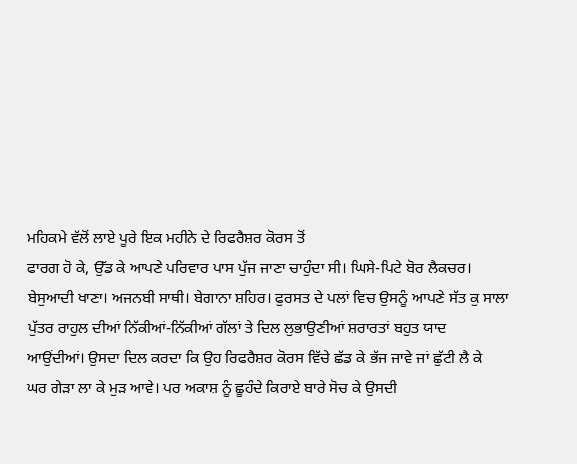ਮਹਿਕਮੇ ਵੱਲੋਂ ਲਾਏ ਪੂਰੇ ਇਕ ਮਹੀਨੇ ਦੇ ਰਿਫਰੈਸ਼ਰ ਕੋਰਸ ਤੋਂ
ਫਾਰਗ ਹੋ ਕੇ, ਉੱਡ ਕੇ ਆਪਣੇ ਪਰਿਵਾਰ ਪਾਸ ਪੁੱਜ ਜਾਣਾ ਚਾਹੁੰਦਾ ਸੀ। ਘਿਸੇ-ਪਿਟੇ ਬੋਰ ਲੈਕਚਰ।
ਬੇਸੁਆਦੀ ਖਾਣਾ। ਅਜਨਬੀ ਸਾਥੀ। ਬੇਗਾਨਾ ਸ਼ਹਿਰ। ਫੁਰਸਤ ਦੇ ਪਲਾਂ ਵਿਚ ਉਸਨੂੰ ਆਪਣੇ ਸੱਤ ਕੁ ਸਾਲਾ
ਪੁੱਤਰ ਰਾਹੁਲ ਦੀਆਂ ਨਿੱਕੀਆਂ-ਨਿੱਕੀਆਂ ਗੱਲਾਂ ਤੇ ਦਿਲ ਲੁਭਾਉਣੀਆਂ ਸ਼ਰਾਰਤਾਂ ਬਹੁਤ ਯਾਦ
ਆਉਂਦੀਆਂ। ਉਸਦਾ ਦਿਲ ਕਰਦਾ ਕਿ ਉਹ ਰਿਫਰੈਸ਼ਰ ਕੋਰਸ ਵਿੱਚੇ ਛੱਡ ਕੇ ਭੱਜ ਜਾਵੇ ਜਾਂ ਛੁੱਟੀ ਲੈ ਕੇ
ਘਰ ਗੇੜਾ ਲਾ ਕੇ ਮੁੜ ਆਵੇ। ਪਰ ਅਕਾਸ਼ ਨੂੰ ਛੂਹੰਦੇ ਕਿਰਾਏ ਬਾਰੇ ਸੋਚ ਕੇ ਉਸਦੀ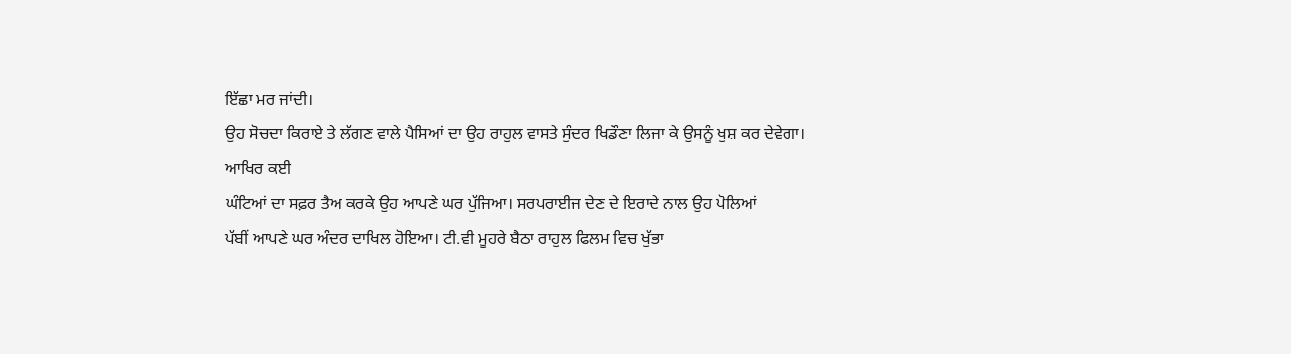ਇੱਛਾ ਮਰ ਜਾਂਦੀ।
ਉਹ ਸੋਚਦਾ ਕਿਰਾਏ ਤੇ ਲੱਗਣ ਵਾਲੇ ਪੈਸਿਆਂ ਦਾ ਉਹ ਰਾਹੁਲ ਵਾਸਤੇ ਸੁੰਦਰ ਖਿਡੌਣਾ ਲਿਜਾ ਕੇ ਉਸਨੂੰ ਖੁਸ਼ ਕਰ ਦੇਵੇਗਾ।
ਆਖਿਰ ਕਈ
ਘੰਟਿਆਂ ਦਾ ਸਫ਼ਰ ਤੈਅ ਕਰਕੇ ਉਹ ਆਪਣੇ ਘਰ ਪੁੱਜਿਆ। ਸਰਪਰਾਈਜ ਦੇਣ ਦੇ ਇਰਾਦੇ ਨਾਲ ਉਹ ਪੋਲਿਆਂ
ਪੱਬੀਂ ਆਪਣੇ ਘਰ ਅੰਦਰ ਦਾਖਿਲ ਹੋਇਆ। ਟੀ.ਵੀ ਮੂਹਰੇ ਬੈਠਾ ਰਾਹੁਲ ਫਿਲਮ ਵਿਚ ਖੁੱਭਾ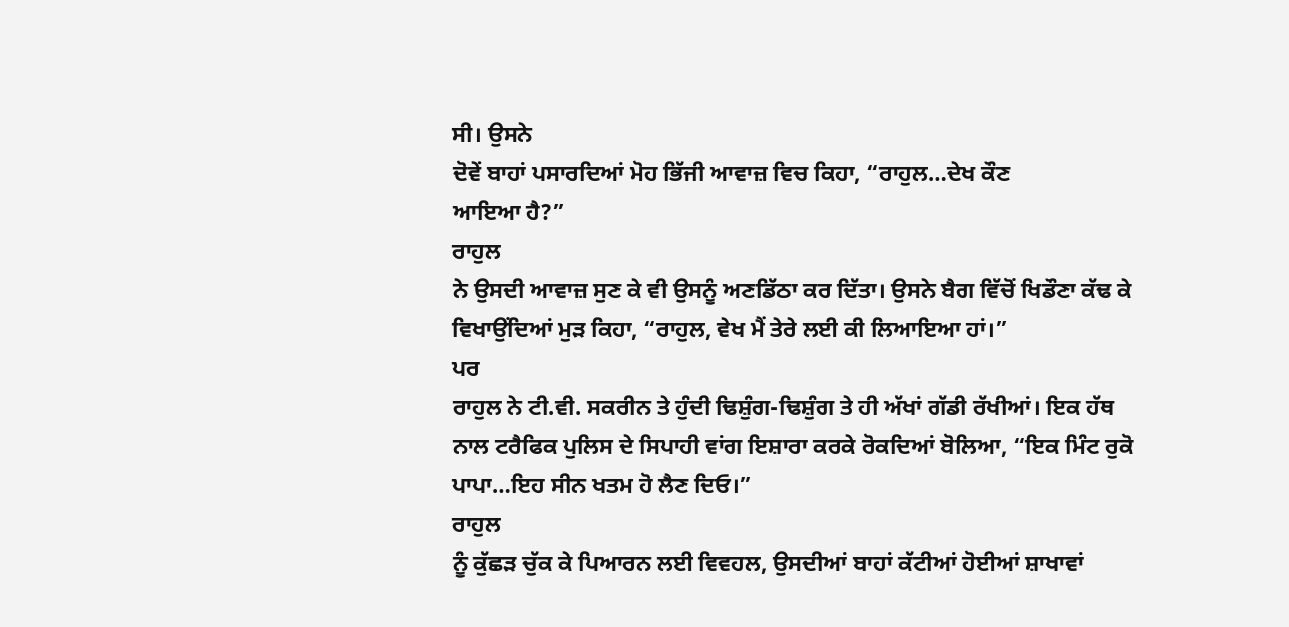ਸੀ। ਉਸਨੇ
ਦੋਵੇਂ ਬਾਹਾਂ ਪਸਾਰਦਿਆਂ ਮੋਹ ਭਿੱਜੀ ਆਵਾਜ਼ ਵਿਚ ਕਿਹਾ, “ਰਾਹੁਲ…ਦੇਖ ਕੌਣ
ਆਇਆ ਹੈ?”
ਰਾਹੁਲ
ਨੇ ਉਸਦੀ ਆਵਾਜ਼ ਸੁਣ ਕੇ ਵੀ ਉਸਨੂੰ ਅਣਡਿੱਠਾ ਕਰ ਦਿੱਤਾ। ਉਸਨੇ ਬੈਗ ਵਿੱਚੋਂ ਖਿਡੌਣਾ ਕੱਢ ਕੇ
ਵਿਖਾਉਂਦਿਆਂ ਮੁੜ ਕਿਹਾ, “ਰਾਹੁਲ, ਵੇਖ ਮੈਂ ਤੇਰੇ ਲਈ ਕੀ ਲਿਆਇਆ ਹਾਂ।”
ਪਰ
ਰਾਹੁਲ ਨੇ ਟੀ.ਵੀ. ਸਕਰੀਨ ਤੇ ਹੁੰਦੀ ਢਿਸ਼ੁੰਗ-ਢਿਸ਼ੁੰਗ ਤੇ ਹੀ ਅੱਖਾਂ ਗੱਡੀ ਰੱਖੀਆਂ। ਇਕ ਹੱਥ
ਨਾਲ ਟਰੈਫਿਕ ਪੁਲਿਸ ਦੇ ਸਿਪਾਹੀ ਵਾਂਗ ਇਸ਼ਾਰਾ ਕਰਕੇ ਰੋਕਦਿਆਂ ਬੋਲਿਆ, “ਇਕ ਮਿੰਟ ਰੁਕੋ
ਪਾਪਾ…ਇਹ ਸੀਨ ਖਤਮ ਹੋ ਲੈਣ ਦਿਓ।”
ਰਾਹੁਲ
ਨੂੰ ਕੁੱਛੜ ਚੁੱਕ ਕੇ ਪਿਆਰਨ ਲਈ ਵਿਵਹਲ, ਉਸਦੀਆਂ ਬਾਹਾਂ ਕੱਟੀਆਂ ਹੋਈਆਂ ਸ਼ਾਖਾਵਾਂ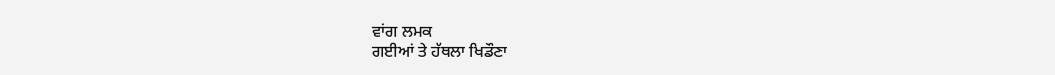ਵਾਂਗ ਲਮਕ
ਗਈਆਂ ਤੇ ਹੱਥਲਾ ਖਿਡੌਣਾ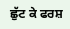ਛੁੱਟ ਕੇ ਫਰਸ਼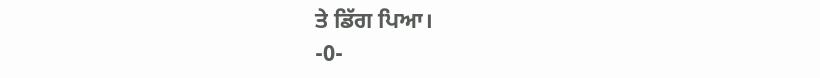ਤੇ ਡਿੱਗ ਪਿਆ।
-0-